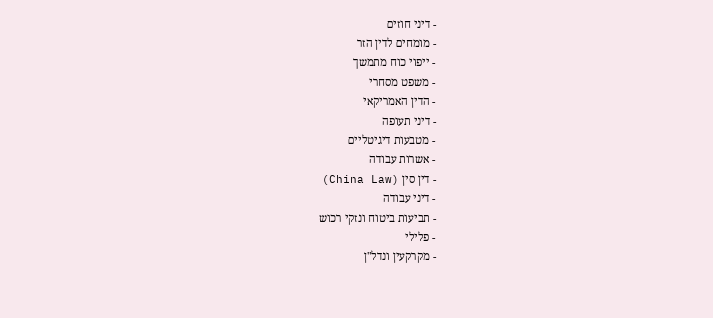- דיני חוזים
- מומחים לדין הזר
- ייפוי כוח מתמשך
- משפט מסחרי
- הדין האמריקאי
- דיני תעופה
- מטבעות דיגיטליים
- אשרות עבודה
- דין סין (China Law)
- דיני עבודה
- תביעות ביטוח ונזקי רכוש
- פלילי
- מקרקעין ונדל"ן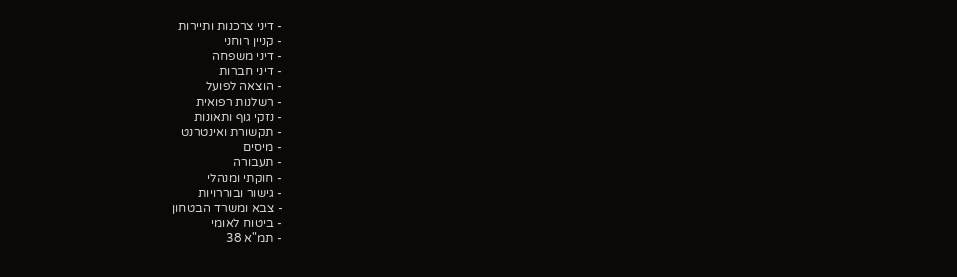- דיני צרכנות ותיירות
- קניין רוחני
- דיני משפחה
- דיני חברות
- הוצאה לפועל
- רשלנות רפואית
- נזקי גוף ותאונות
- תקשורת ואינטרנט
- מיסים
- תעבורה
- חוקתי ומנהלי
- גישור ובוררויות
- צבא ומשרד הבטחון
- ביטוח לאומי
- תמ"א 38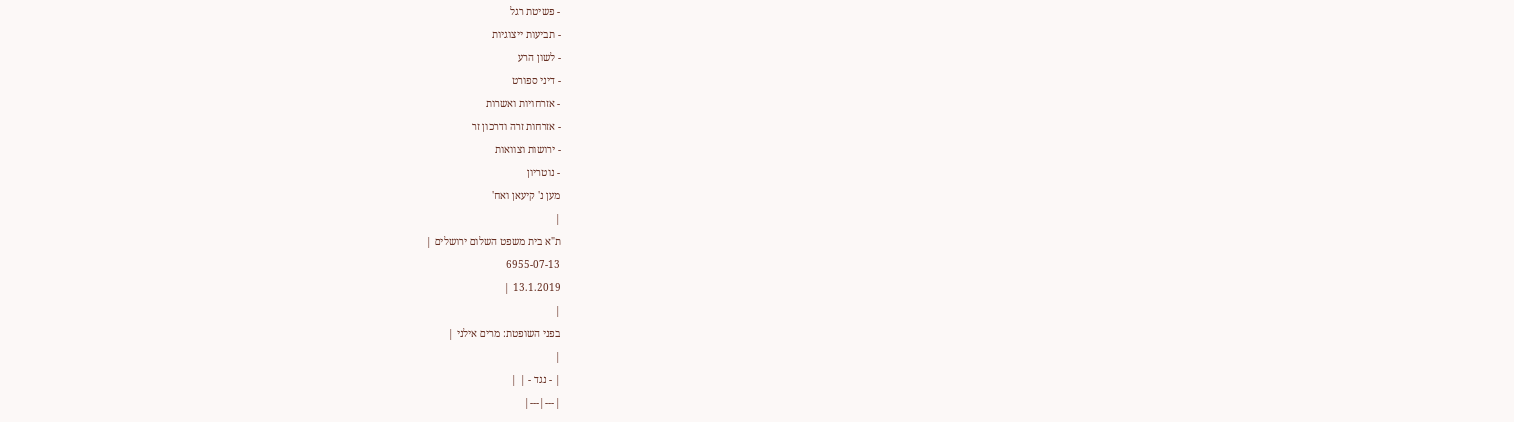- פשיטת רגל
- תביעות ייצוגיות
- לשון הרע
- דיני ספורט
- אזרחויות ואשרות
- אזרחות זרה ודרכון זר
- ירושות וצוואות
- נוטריון
מען נ' קיעאן ואח'
|
ת"א בית משפט השלום ירושלים |
6955-07-13
13.1.2019 |
|
בפני השופטת: מרים אילני |
|
| - נגד - | |
|---|---|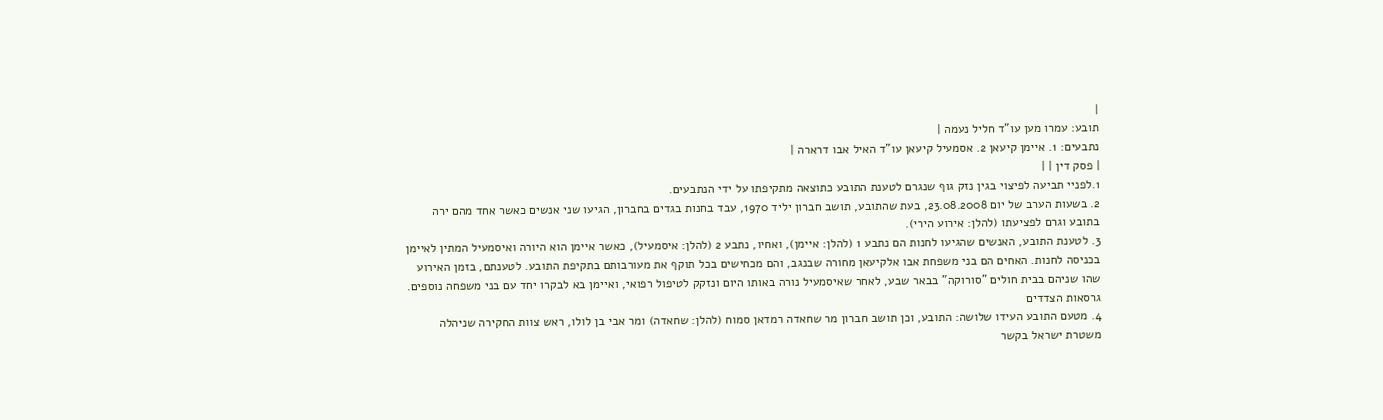|
תובע: עמרו מען עו"ד חליל נעמה |
נתבעים: 1. איימן קיעאן 2. אסמעיל קיעאן עו"ד האיל אבו דרארה |
| פסק דין | |
1.לפניי תביעה לפיצוי בגין נזק גוף שנגרם לטענת התובע כתוצאה מתקיפתו על ידי הנתבעים.
2. בשעות הערב של יום 23.08.2008, בעת שהתובע, תושב חברון יליד 1970, עבד בחנות בגדים בחברון, הגיעו שני אנשים כאשר אחד מהם ירה בתובע וגרם לפציעתו (להלן: אירוע הירי).
3. לטענת התובע, האנשים שהגיעו לחנות הם נתבע 1 (להלן: איימן), ואחיו, נתבע 2 (להלן: איסמעיל), כאשר איימן הוא היורה ואיסמעיל המתין לאיימן בכניסה לחנות. האחים הם בני משפחת אבו אלקיעאן מחורה שבנגב, והם מכחישים בכל תוקף את מעורבותם בתקיפת התובע. לטענתם, בזמן האירוע שהו שניהם בבית חולים "סורוקה" בבאר שבע, לאחר שאיסמעיל נורה באותו היום ונזקק לטיפול רפואי, ואיימן בא לבקרו יחד עם בני משפחה נוספים.
גרסאות הצדדים
4. מטעם התובע העידו שלושה: התובע, וכן תושב חברון מר שחאדה רמדאן סמוח (להלן: שחאדה) ומר אבי בן לולו, ראש צוות החקירה שניהלה משטרת ישראל בקשר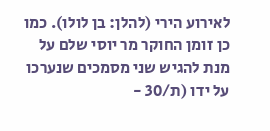לאירוע הירי (להלן: בן לולו). כמו כן זומן החוקר מר יוסי שלם על מנת להגיש שני מסמכים שנערכו על ידו (ת/30 -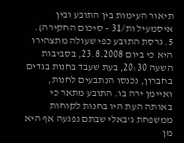תיאור העימות בין התובע ובין איסמעיל ות/31 – סיכום החקירה).
5. גרסת התובע כפי שעולה מתצהירו היא כי ביום 23.8.2008, בסביבות השעה 20:30, בעת שעבד בחנות בגדים בחברון, נכנסו הנתבעים לחנות, ואיימן ירה בו. התובע מתאר כי באותה העת היו בחנות לקוחות ממשפחת ג'באלי שבתם נפגעה אף היא מן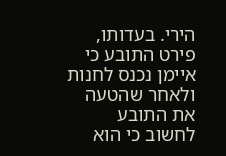הירי. בעדותו, פירט התובע כי איימן נכנס לחנות ולאחר שהטעה את התובע לחשוב כי הוא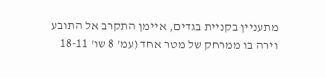מתעניין בקניית בגדים, איימן התקרב אל התובע וירה בו ממרחק של מטר אחד (עמ' 8 שו' 18-11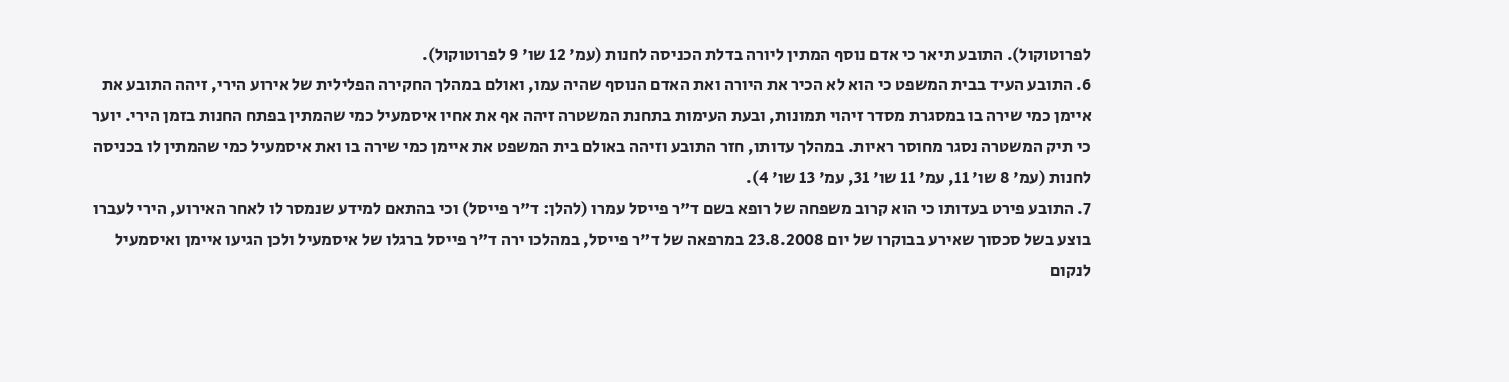לפרוטוקול). התובע תיאר כי אדם נוסף המתין ליורה בדלת הכניסה לחנות (עמ' 12 שו' 9 לפרוטוקול).
6. התובע העיד בבית המשפט כי הוא לא הכיר את היורה ואת האדם הנוסף שהיה עמו, ואולם במהלך החקירה הפלילית של אירוע הירי, זיהה התובע את איימן כמי שירה בו במסגרת מסדר זיהוי תמונות, ובעת העימות בתחנת המשטרה זיהה אף את אחיו איסמעיל כמי שהמתין בפתח החנות בזמן הירי. יוער כי תיק המשטרה נסגר מחוסר ראיות. במהלך עדותו, חזר התובע וזיהה באולם בית המשפט את איימן כמי שירה בו ואת איסמעיל כמי שהמתין לו בכניסה לחנות (עמ' 8 שו' 11, עמ' 11 שו' 31, עמ' 13 שו' 4).
7. התובע פירט בעדותו כי הוא קרוב משפחה של רופא בשם ד"ר פייסל עמרו (להלן: ד"ר פייסל) וכי בהתאם למידע שנמסר לו לאחר האירוע, הירי לעברו בוצע בשל סכסוך שאירע בבוקרו של יום 23.8.2008 במרפאה של ד"ר פייסל, במהלכו ירה ד"ר פייסל ברגלו של איסמעיל ולכן הגיעו איימן ואיסמעיל לנקום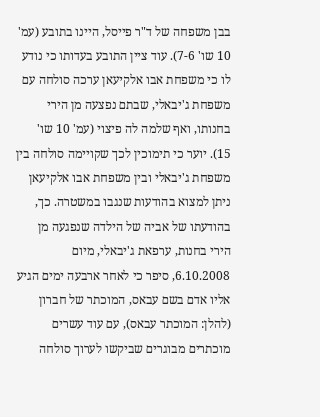בבן משפחה של ד"ר פייסל, היינו בתובע (עמ' 10 שו' 7-6). עוד ציין התובע בעדותו כי נודע לו כי משפחת אבו אלקיעאן ערכה סולחה עם משפחת ג'יבאלי, שבתם נפצעה מן הירי בחנותו, ואף שלמה לה פיצוי (עמ' 10 שו' 15). יוער כי תימוכין לכך שקויימה סולחה בין משפחת ג'יבאלי ובין משפחת אבו אלקיעאן ניתן למצוא בהודעות שנגבו במשטרה. כך, בהודעתו של אביה של הילדה שנפגעה מן הירי בחנות, ערפאת ג'יבאלי, מיום 6.10.2008, סיפר כי לאחר ארבעה ימים הגיע אליו אדם בשם עבאס, המוכתר של חברון (להלן: המוכתר עבאס), עם עוד עשרים מוכתרים מבוגרים שביקשו לערוך סולחה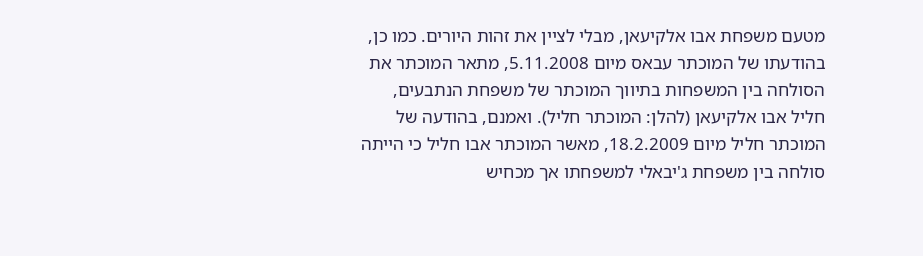מטעם משפחת אבו אלקיעאן, מבלי לציין את זהות היורים. כמו כן, בהודעתו של המוכתר עבאס מיום 5.11.2008, מתאר המוכתר את הסולחה בין המשפחות בתיווך המוכתר של משפחת הנתבעים, חליל אבו אלקיעאן (להלן: המוכתר חליל). ואמנם, בהודעה של המוכתר חליל מיום 18.2.2009, מאשר המוכתר אבו חליל כי הייתה סולחה בין משפחת ג'יבאלי למשפחתו אך מכחיש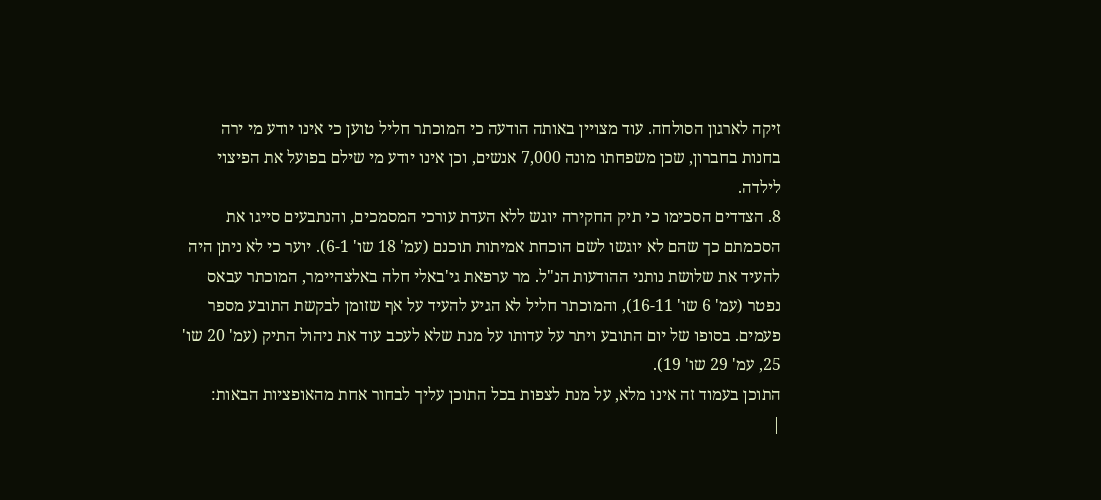זיקה לארגון הסולחה. עוד מצויין באותה הודעה כי המוכתר חליל טוען כי אינו יודע מי ירה בחנות בחברון, שכן משפחתו מונה 7,000 אנשים, וכן אינו יודע מי שילם בפועל את הפיצוי לילדה.
8. הצדדים הסכימו כי תיק החקירה יוגש ללא העדת עורכי המסמכים, והנתבעים סייגו את הסכמתם כך שהם לא יוגשו לשם הוכחת אמיתות תוכנם (עמ' 18 שו' 6-1). יוער כי לא ניתן היה להעיד את שלושת נותני ההודעות הנ"ל. מר ערפאת גי'באלי חלה באלצהיימר, המוכתר עבאס נפטר (עמ' 6 שו' 16-11), והמוכתר חליל לא הגיע להעיד על אף שזומן לבקשת התובע מספר פעמים. בסופו של יום התובע ויתר על עדותו על מנת שלא לעכב עוד את ניהול התיק (עמ' 20 שו' 25, עמ' 29 שו' 19).
התוכן בעמוד זה אינו מלא, על מנת לצפות בכל התוכן עליך לבחור אחת מהאופציות הבאות:
|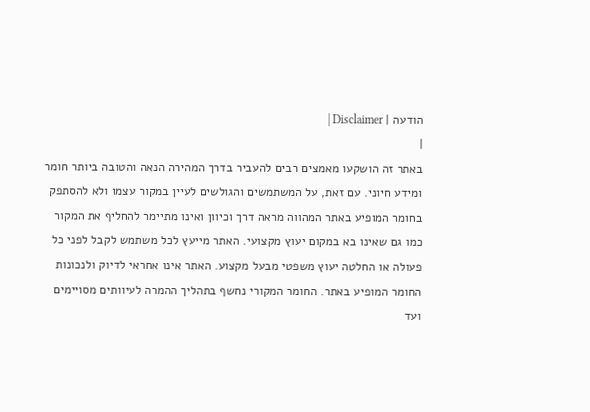הודעה | Disclaimer |
|
באתר זה הושקעו מאמצים רבים להעביר בדרך המהירה הנאה והטובה ביותר חומר ומידע חיוני. עם זאת, על המשתמשים והגולשים לעיין במקור עצמו ולא להסתפק בחומר המופיע באתר המהווה מראה דרך וכיוון ואינו מתיימר להחליף את המקור כמו גם שאינו בא במקום יעוץ מקצועי. האתר מייעץ לכל משתמש לקבל לפני כל פעולה או החלטה יעוץ משפטי מבעל מקצוע. האתר אינו אחראי לדיוק ולנכונות החומר המופיע באתר. החומר המקורי נחשף בתהליך ההמרה לעיוותים מסויימים ועד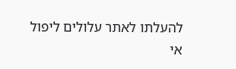להעלתו לאתר עלולים ליפול אי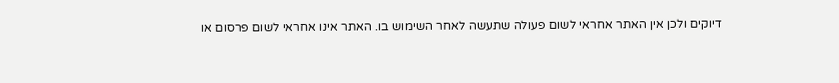דיוקים ולכן אין האתר אחראי לשום פעולה שתעשה לאחר השימוש בו. האתר אינו אחראי לשום פרסום או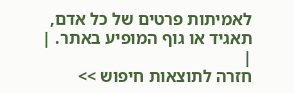לאמיתות פרטים של כל אדם, תאגיד או גוף המופיע באתר. |
|
חזרה לתוצאות חיפוש >>